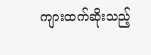ကျားထက်ဆိုးသည့်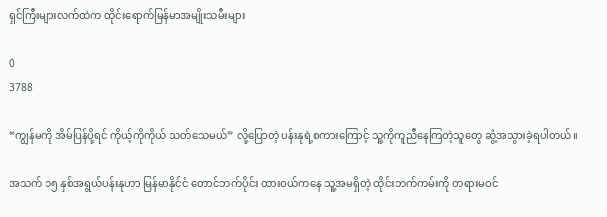ရှင်ကြီးများလက်ထဲက ထိုင်းရောက်မြန်မာအမျိုးသမီးများ

0
3788

“ကျွန်မကို အိမ်ပြန်ပို့ရင် ကိုယ့်ကိုကိုယ် သတ်သေမယ်” လို့ပြောတဲ့ ပန်းနုရဲ့စကားကြောင့် သူ့ကိုကူညီနေကြတဲ့သူတွေ ဆွံ့အသွားခဲ့ရပါတယ်။

အသက် ၁၅ နှစ်အရွယ်ပန်းနုဟာ မြန်မာနိုင်ငံ တောင်ဘက်ပိုင်း ထားဝယ်ကနေ သူ့အမရှိတဲ့ ထိုင်းဘက်ကမ်းကို တရားမဝင်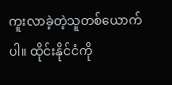ကူးလာခဲ့တဲ့သူတစ်ယောက်ပါ။ ထိုင်းနိုင်ငံကို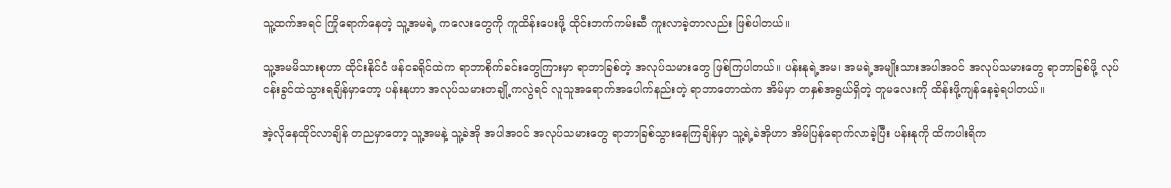သူ့ထက်အရင် ကြိုရောက်နေတဲ့ သူ့အမရဲ့ ကလေးတွေကို ကူထိန်းပေးဖို့ ထိုင်းဘက်ကမ်းဆီ ကူးလာခဲ့တာလည်း ဖြစ်ပါတယ်။

သူ့အမမိသားစုဟာ ထိုင်းနိုင်ငံ ဖန်ငခရိုင်ထဲက ရာဘာစိုက်ခင်းတွေကြားမှာ ရာဘာခြစ်တဲ့ အလုပ်သမားတွေ ဖြစ်ကြပါတယ်။ ပန်းနုရဲ့အမ၊ အမရဲ့အမျိုးသားအပါအဝင် အလုပ်သမားတွေ ရာဘာခြစ်ဖို့ လုပ်ငန်းခွင်ထဲသွားရချိန်မှာတော့ ပန်းနုဟာ အလုပ်သမားတချို့ကလွဲရင် လူသူအရောက်အပေါက်နည်းတဲ့ ရာဘာတောထဲက အိမ်မှာ တနှစ်အရွယ်ရှိတဲ့ တူမလေးကို ထိန်းဖို့ကျန်နေခဲ့ရပါတယ်။

အဲ့လိုနေထိုင်လာချိန် တညမှာတော့ သူ့အမနဲ့ သူ့ခဲအို အပါအဝင် အလုပ်သမားတွေ ရာဘာခြစ်သွားနေကြချိန်မှာ သူ့ရဲ့ခဲအိုဟာ အိမ်ပြန်ရောက်လာခဲ့ပြီး ပန်းနုကို ထိကပါးရိက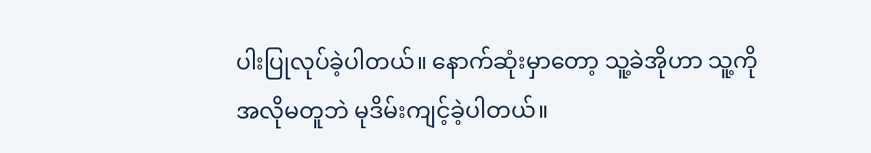ပါးပြုလုပ်ခဲ့ပါတယ်။ နောက်ဆုံးမှာတော့ သူ့ခဲအိုဟာ သူ့ကိုအလိုမတူဘဲ မုဒိမ်းကျင့်ခဲ့ပါတယ်။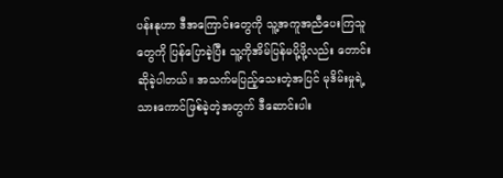ပန်းနုဟာ ဒီအကြောင်းတွေကို သူ့အကူအညီပေးကြသူတွေကို ပြန်ပြောခဲ့ပြီး သူ့ကိုအိမ်ပြန်မပို့ဖို့လည်း တောင်းဆိုခဲ့ပါတယ်။ အသက်မပြည့်သေးတဲ့အပြင် မုဒိမ်းမှုရဲ့ သားကောင်ဖြစ်ခဲ့တဲ့အတွက် ဒီဆောင်းပါး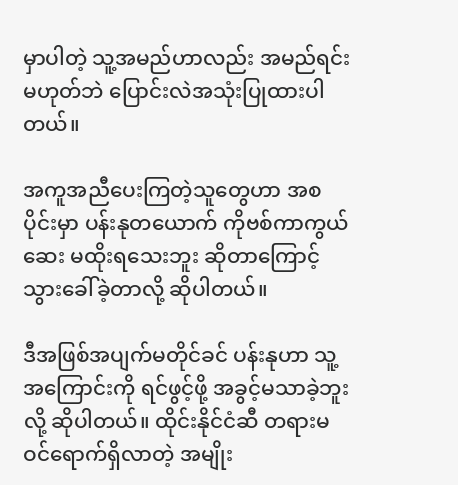မှာပါတဲ့ သူ့အမည်ဟာလည်း အမည်ရင်းမဟုတ်ဘဲ ပြောင်းလဲအသုံးပြုထားပါတယ်။

အကူအညီပေးကြတဲ့သူတွေဟာ အစပိုင်းမှာ ပန်းနုတယောက် ကိုဗစ်ကာကွယ်ဆေး မထိုးရသေးဘူး ဆိုတာကြောင့် သွားခေါ်ခဲ့တာလို့ ဆိုပါတယ်။

ဒီအဖြစ်အပျက်မတိုင်ခင် ပန်းနုဟာ သူ့အကြောင်းကို ရင်ဖွင့်ဖို့ အခွင့်မသာခဲ့ဘူးလို့ ဆိုပါတယ်။ ထိုင်းနိုင်ငံဆီ တရားမဝင်ရောက်ရှိလာတဲ့ အမျိုး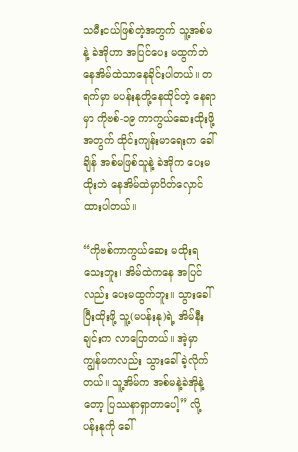သမီးငယ်ဖြစ်တဲ့အတွက် သူ့အစ်မနဲ့ ခဲအိုဟာ အပြင်ပေး မထွက်ဘဲ နေအိမ်ထဲသာနေခိုင်းပါတယ်။ တရက်မှာ မပန်းနုတို့နေထိုင်တဲ့ နေရာမှာ ကိုဗစ်-၁၉ ကာကွယ်ဆေးထိုးဖို့အတွက် ထိုင်းကျန်းမာရေးက ခေါ်ချိန် အစ်မဖြစ်သူနဲ့ ခဲအိုက ပေးမထိုးဘဲ နေအိမ်ထဲမှာပိတ်လှောင်ထားပါတယ်။

“ကိုဗစ်ကာကွယ်ဆေး မထိုးရသေးဘူး၊ အိမ်ထဲကနေ အပြင်လည်း ပေးမထွက်ဘူး။ သွားခေါ်ပြီးထိုးဖို့ သူ့(မပန်းနု)ရဲ့ အိမ်နီးချင်းက လာပြောတယ်။ အဲ့မှာ ကျွန်မကလည်း သွားခေါ်ခဲ့လိုက်တယ်။ သူ့အိမ်က အစ်မနဲ့ခဲအိုနဲ့တော့ ပြဿနာရှာတာပေါ့” လို့ ပန်းနုကို ခေါ်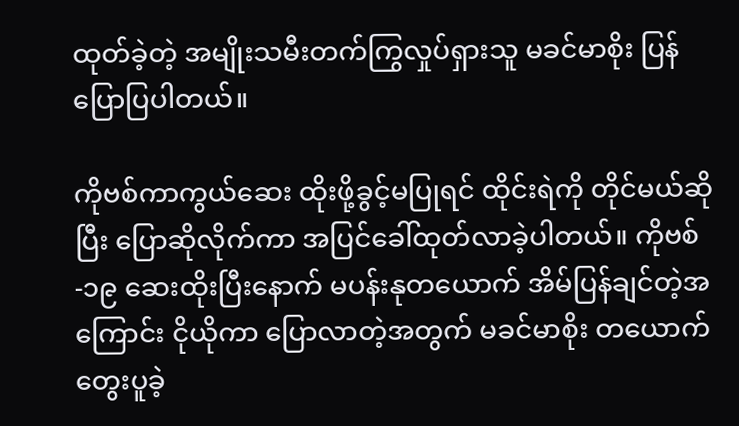ထုတ်ခဲ့တဲ့ အမျိုးသမီးတက်ကြွလှုပ်ရှားသူ မခင်မာစိုး ပြန်ပြောပြပါတယ်။

ကိုဗစ်ကာကွယ်ဆေး ထိုးဖို့ခွင့်မပြုရင် ထိုင်းရဲကို တိုင်မယ်ဆိုပြီး ပြောဆိုလိုက်ကာ အပြင်ခေါ်ထုတ်လာခဲ့ပါတယ်။ ကိုဗစ်-၁၉ ဆေးထိုးပြီးနောက် မပန်းနုတယောက် အိမ်ပြန်ချင်တဲ့အကြောင်း ငိုယိုကာ ပြောလာတဲ့အတွက် မခင်မာစိုး တယောက် တွေးပူခဲ့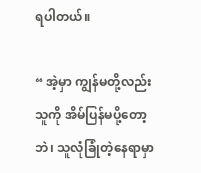ရပါတယ်။

“ အဲ့မှာ ကျွန်မတို့လည်း သူကို အိမ်ပြန်မပို့တော့ဘဲ၊ သူလုံခြုံတဲ့နေရာမှာ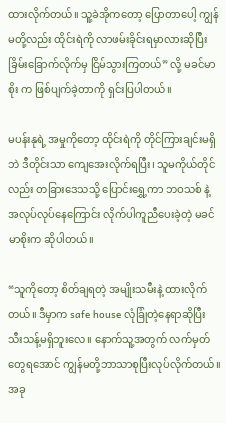ထားလိုက်တယ်။ သူ့ခဲအိုကတော့ ပြောတာပေါ့ ကျွန်မတို့လည်း ထိုင်းရဲကို လာဖမ်းခိုင်းရမှာလားဆိုပြီးခြိမ်းခြောက်လိုက်မှ ငြိမ်သွားကြတယ်” လို့ မခင်မာစိုး က ဖြစ်ပျက်ခဲ့တာကို ရှင်းပြပါတယ်။

မပန်းနုရဲ့ အမှုကိုတော့ ထိုင်းရဲကို တိုင်ကြားချင်းမရှိဘဲ ဒီတိုင်းသာ ကျေအေးလိုက်ရပြီး၊ သူမကိုယ်တိုင်လည်း တခြားဒေသသို့ ပြောင်းရွှေ့ကာ ဘဝသစ် နဲ့ အလုပ်လုပ်နေကြောင်း လိုက်ပါကူညီပေးခဲ့တဲ့ မခင်မာစိုးက ဆိုပါတယ်။

“သူကိုတော့ စိတ်ချရတဲ့ အမျိုးသမီးနဲ့ ထားလိုက်တယ်။ ဒီမှာက safe house လုံခြုံတဲ့နေရာဆိုပြီး သီးသန့်မရှိဘူးလေ။ နောက်သူ့အတွက် လက်မှတ်တွေရအောင် ကျွန်မတို့ဘာသာစုပြီးလုပ်လိုက်တယ်။ အခု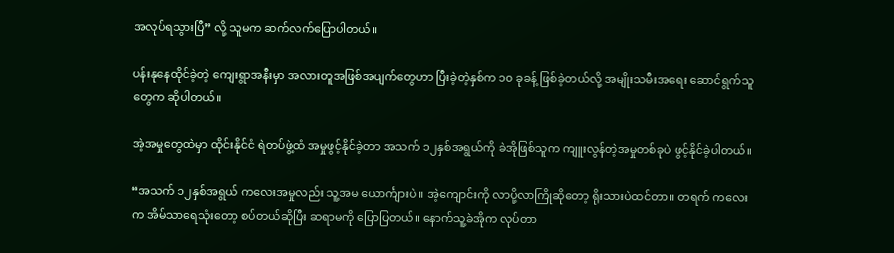အလုပ်ရသွားပြီ” လို့ သူမက ဆက်လက်ပြောပါတယ်။

ပန်းနုနေထိုင်ခဲ့တဲ့ ကျေးရွာအနီးမှာ အလားတူအဖြစ်အပျက်တွေဟာ ပြီးခဲ့တဲ့နှစ်က ၁၀ ခုခန့် ဖြစ်ခဲ့တယ်လို့ အမျိုးသမီးအရေး ဆောင်ရွက်သူတွေက ဆိုပါတယ်။

အဲ့အမှုတွေထဲမှာ ထိုင်းနိုင်ငံ ရဲတပ်ဖွဲ့ထံ အမှုဖွင့်နိုင်ခဲ့တာ အသက် ၁၂နှစ်အရွယ်ကို ခဲအိုဖြစ်သူက ကျူးလွန်တဲ့အမှုတစ်ခုပဲ ဖွင့်နိုင်ခဲ့ပါတယ်။

“အသက် ၁၂နှစ်အရွယ် ကလေးအမှုလည်း သူ့အမ ယောင်္ကျားပဲ။ အဲ့ကျောင်းကို လာပို့လာကြိုဆိုတော့ ရိုးသားပဲထင်တာ။ တရက် ကလေးက အိမ်သာရေသုံးတော့ စပ်တယ်ဆိုပြီး ဆရာမကို ပြောပြတယ်။ နောက်သူ့ခဲအိုက လုပ်တာ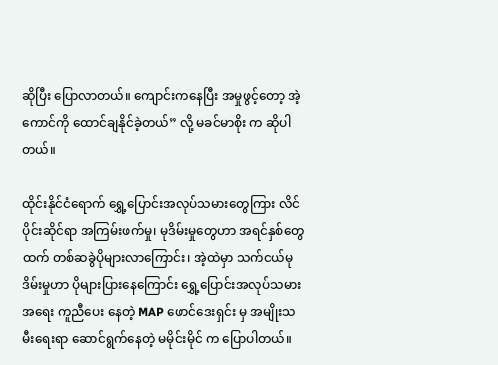ဆိုပြီး ပြောလာတယ်။ ကျောင်းကနေပြီး အမှုဖွင့်တော့ အဲ့ကောင်ကို ထောင်ချနိုင်ခဲ့တယ်” လို့ မခင်မာစိုး က ဆိုပါတယ်။

ထိုင်းနိုင်ငံရောက် ရွှေ့ပြောင်းအလုပ်သမားတွေကြား လိင်ပိုင်းဆိုင်ရာ အကြမ်းဖက်မှု၊ မုဒိမ်းမှုတွေဟာ အရင်နှစ်တွေထက် တစ်ဆခွဲပိုများလာကြောင်း၊ အဲ့ထဲမှာ သက်ငယ်မုဒိမ်းမှုဟာ ပိုများပြားနေကြောင်း ရွှေ့ပြောင်းအလုပ်သမားအရေး ကူညီပေး နေတဲ့ MAP ဖောင်ဒေးရှင်း မှ အမျိုးသမီးရေးရာ ဆောင်ရွက်နေတဲ့ မမိုင်းမိုင် က ပြောပါတယ်။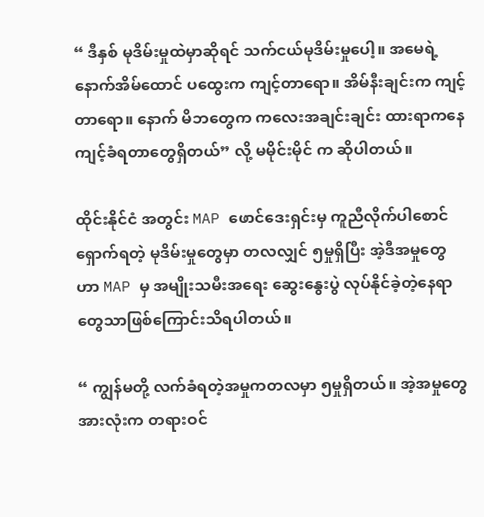“ ဒီနှစ် မုဒိမ်းမှုထဲမှာဆိုရင် သက်ငယ်မုဒိမ်းမှုပေါ့။ အမေရဲ့ နောက်အိမ်ထောင် ပထွေးက ကျင့်တာရော။ အိမ်နီးချင်းက ကျင့်တာရော။ နောက် မိဘတွေက ကလေးအချင်းချင်း ထားရာကနေ ကျင့်ခံရတာတွေရှိတယ်” လို့ မမိုင်းမိုင် က ဆိုပါတယ်။

ထိုင်းနိုင်ငံ အတွင်း MAP ဖောင်ဒေးရှင်းမှ ကူညီလိုက်ပါစောင်ရှောက်ရတဲ့ မုဒိမ်းမှုတွေမှာ တလလျှင် ၅မှုရှိပြီး အဲ့ဒီအမှုတွေ ဟာ MAP မှ အမျိုးသမီးအရေး ဆွေးနွေးပွဲ လုပ်နိုင်ခဲ့တဲ့နေရာတွေသာဖြစ်ကြောင်းသိရပါတယ်။

“ ကျွန်မတို့ လက်ခံရတဲ့အမှုကတလမှာ ၅မှုရှိတယ်။ အဲ့အမှုတွေအားလုံးက တရားဝင်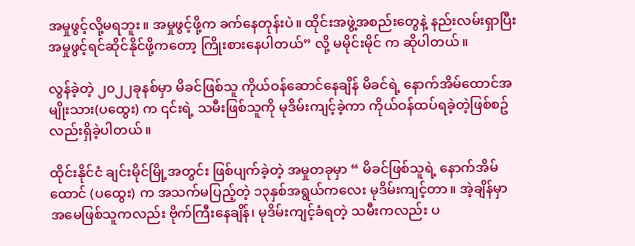အမှုဖွင့်လို့မရဘူး။ အမှုဖွင့်ဖို့က ခက်နေတုန်းပဲ။ ထိုင်းအဖွဲ့အစည်းတွေနဲ့ နည်းလမ်းရှာပြီး အမှုဖွင့်ရင်ဆိုင်နိုင်ဖို့ကတော့ ကြိုးစားနေပါတယ်” လို့ မမိုင်းမိုင် က ဆိုပါတယ်။

လွန်ခဲ့တဲ့ ၂၀၂၂ခုနစ်မှာ မိခင်ဖြစ်သူ ကိုယ်ဝန်ဆောင်နေချိန် မိခင်ရဲ့ နောက်အိမ်ထောင်အမျိုးသား(ပထွေး) က ၎င်းရဲ့ သမီးဖြစ်သူကို မုဒိမ်းကျင့်ခဲ့ကာ ကိုယ်ဝန်ထပ်ရခဲ့တဲ့ဖြစ်စဥ်လည်းရှိခဲ့ပါတယ်။

ထိုင်းနိုင်ငံ ချင်းမိုင်မြို့အတွင်း ဖြစ်ပျက်ခဲ့တဲ့ အမှုတခုမှာ “ မိခင်ဖြစ်သူရဲ့ နောက်အိမ်ထောင် (ပထွေး) က အသက်မပြည့်တဲ့ ၁၃နှစ်အရွယ်ကလေး မုဒိမ်းကျင့်တာ။ အဲ့ချိန်မှာ အမေဖြစ်သူကလည်း ဗိုက်ကြီးနေချိန်၊ မုဒိမ်းကျင့်ခံရတဲ့ သမီးကလည်း ပ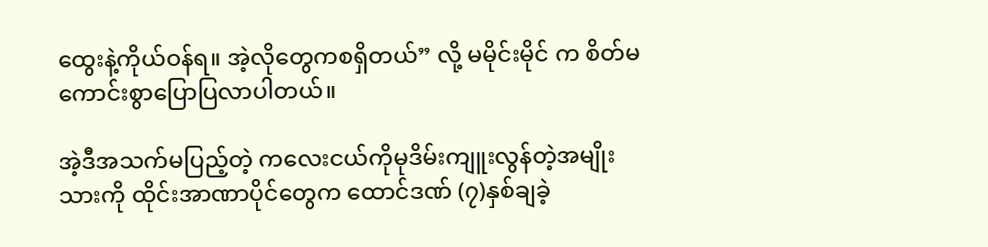ထွေးနဲ့ကိုယ်ဝန်ရ။ အဲ့လိုတွေကစရှိတယ်” လို့ မမိုင်းမိုင် က စိတ်မကောင်းစွာပြောပြလာပါတယ်။

အဲ့ဒီအသက်မပြည့်တဲ့ ကလေးငယ်ကိုမုဒိမ်းကျူးလွန်တဲ့အမျိုးသားကို ထိုင်းအာဏာပိုင်တွေက ထောင်ဒဏ် (၇)နှစ်ချခဲ့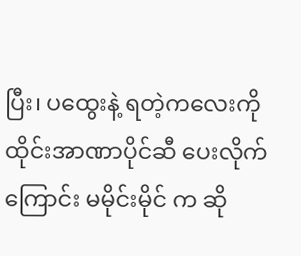ပြီး၊ ပထွေးနဲ့ ရတဲ့ကလေးကို ထိုင်းအာဏာပိုင်ဆီ ပေးလိုက်ကြောင်း မမိုင်းမိုင် က ဆို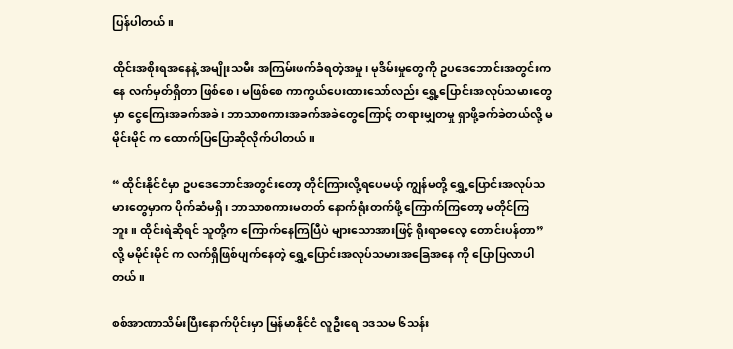ပြန်ပါတယ်။

ထိုင်းအစိုးရအနေနဲ့ အမျိုးသမီး အကြမ်းဖက်ခံရတဲ့အမှု၊ မုဒိမ်းမှုတွေကို ဥပဒေဘောင်းအတွင်းကနေ လက်မှတ်ရှိတာ ဖြစ်စေ၊ မဖြစ်စေ ကာကွယ်ပေးထားသော်လည်း ရွှေ့ပြောင်းအလုပ်သမားတွေမှာ ငွေကြေးအခက်အခဲ၊ ဘာသာစကားအခက်အခဲတွေကြောင့် တရားမျှတမှု ရှာဖို့ခက်ခဲတယ်လို့ မမိုင်းမိုင် က ထောက်ပြပြောဆိုလိုက်ပါတယ်။

“ ထိုင်းနိုင်ငံမှာ ဥပဒေဘောင်အတွင်းတော့ တိုင်ကြားလို့ရပေမယ့် ကျွန်မတို့ ရွှေ့ပြောင်းအလုပ်သမားတွေမှာက ပိုက်ဆံမရှိ၊ ဘာသာစကားမတတ် နောက်ရုံးတက်ဖို့ ကြောက်ကြတော့ မတိုင်ကြဘူး။ ထိုင်းရဲဆိုရင် သူတို့က ကြောက်နေကြပြီပဲ များသောအားဖြင့် ရိုးရာဓလေ့ တောင်းပန်တာ” လို့ မမိုင်းမိုင် က လက်ရှိဖြစ်ပျက်နေတဲ့ ရွှေ့ပြောင်းအလုပ်သမားအခြေအနေ ကို ပြောပြလာပါတယ်။

စစ်အာဏာသိမ်းပြီးနောက်ပိုင်းမှာ မြန်မာနိုင်ငံ လူဦးရေ ၁ဒသမ ၆သန်း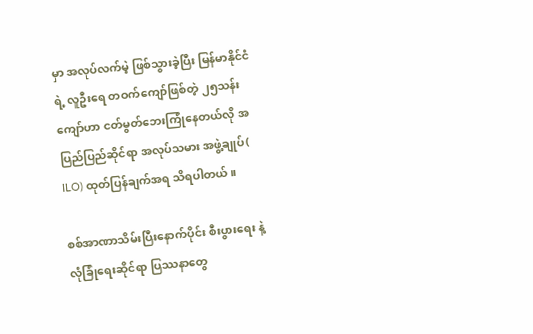မှာ အလုပ်လက်မဲ့ ဖြစ်သွားခဲ့ပြီး မြန်မာနိုင်ငံရဲ့ လူဦးရေ တဝက်ကျော်ဖြစ်တဲ့ ၂၅သန်းကျော်ဟာ ငတ်မွတ်ဘေးကြုံနေတယ်လို အပြည်ပြည်ဆိုင်ရာ အလုပ်သမား အဖွဲ့ချုပ်( ILO) ထုတ်ပြန်ချက်အရ သိရပါတယ်။

စစ်အာဏာသိမ်းပြီးနောက်ပိုင်း စီးပွားရေး နဲ့ လုံခြုံရေးဆိုင်ရာ ပြဿနာတွေ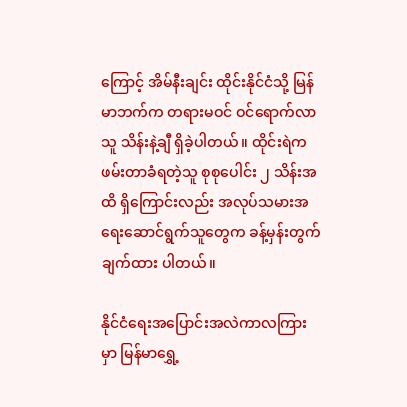ကြောင့် အိမ်နီးချင်း ထိုင်းနိုင်ငံသို့ မြန်မာဘက်က တရားမဝင် ဝင်ရောက်လာသူ သိန်းနဲ့ချီ ရှိခဲ့ပါတယ်။ ထိုင်းရဲက ဖမ်းတာခံရတဲ့သူ စုစုပေါင်း ၂ သိန်းအထိ ရှိကြောင်းလည်း အလုပ်သမားအရေးဆောင်ရွက်သူတွေက ခန့်မှန်းတွက်ချက်ထား ပါတယ်။

နိုင်ငံရေးအပြောင်းအလဲကာလကြားမှာ မြန်မာရွှေ့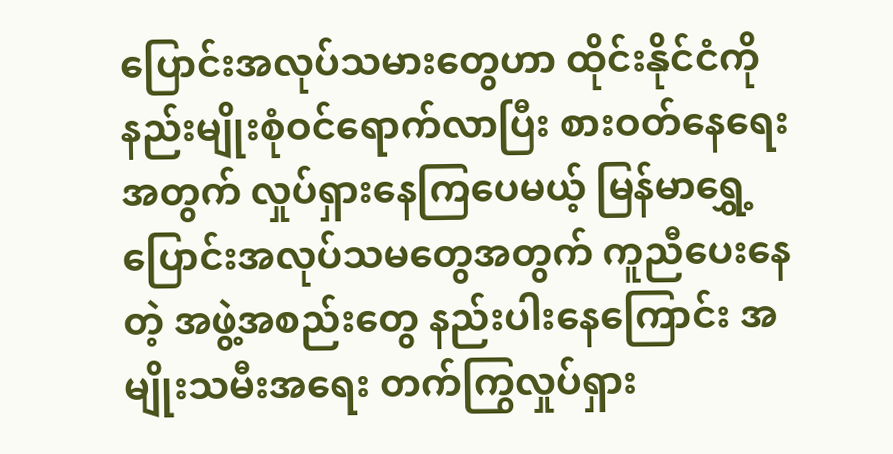ပြောင်းအလုပ်သမားတွေဟာ ထိုင်းနိုင်ငံကို နည်းမျိုးစုံဝင်ရောက်လာပြီး စားဝတ်နေရေးအတွက် လှုပ်ရှားနေကြပေမယ့် မြန်မာရွှေ့ပြောင်းအလုပ်သမတွေအတွက် ကူညီပေးနေတဲ့ အဖွဲ့အစည်းတွေ နည်းပါးနေကြောင်း အမျိုးသမီးအရေး တက်ကြွလှုပ်ရှား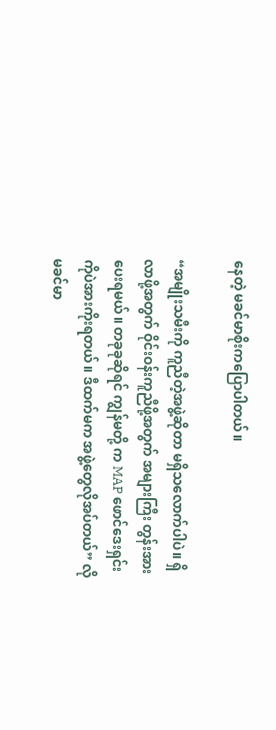နေတဲ့ မခင်မာစိုးကပြောပါတယ်။

“အမျိုးသမီးကို ကူညီတဲ့အဖွဲ့ဆိုတာ မရှိသလောက်ပါပဲ။ ရှိလာဖို့အတွက် ဝိုင်းဝန်းကူညီဖို့အတွက် အများကြီး တွန်းအားပေးရမယ်။ တခုခုဆိုရင် ကျွန်မတို့ က MAP ဖောင်ဒေးရှင်းကိုပဲအားကိုးရတယ်။ ဒီထက်မက အဖွဲ့တွေလိုအပ်တယ်” လို မခင်မာ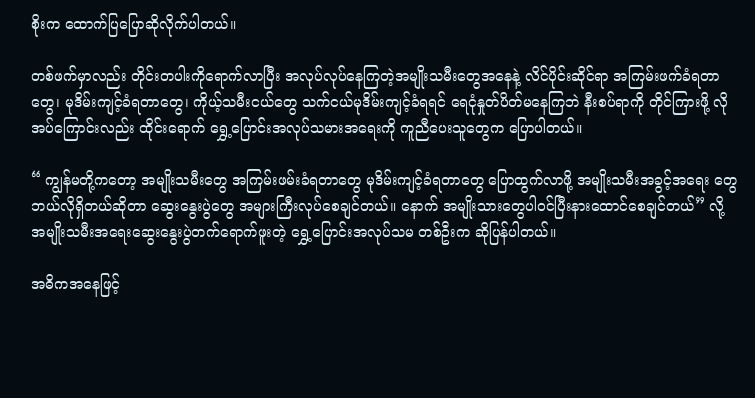စိုးက ထောက်ပြပြောဆိုလိုက်ပါတယ်။

တစ်ဖက်မှာလည်း တိုင်းတပါးကိုရောက်လာပြီး အလုပ်လုပ်နေကြတဲ့အမျိုးသမီးတွေအနေနဲ့ လိင်ပိုင်းဆိုင်ရာ အကြမ်းဖက်ခံရတာတွေ၊ မုဒိမ်းကျင့်ခံရတာတွေ၊ ကိုယ့်သမီးငယ်တွေ သက်ငယ်မုဒိမ်းကျင့်ခံရရင် ရေငုံနှုတ်ပိတ်မနေကြဘဲ နီးစပ်ရာကို တိုင်ကြားဖို့ လိုအပ်ကြောင်းလည်း ထိုင်းရောက် ရွှေ့ပြောင်းအလုပ်သမားအရေးကို ကူညီပေးသူတွေက ပြောပါတယ်။

“ ကျွန်မတို့ကတော့ အမျိုးသမီးတွေ အကြမ်းဖမ်းခံရတာတွေ မုဒိမ်းကျင့်ခံရတာတွေ ပြောထွက်လာဖို့ အမျိုးသမီးအခွင့်အရေး တွေ ဘယ်လိုရှိတယ်ဆိုတာ ဆွေးနွေးပွဲတွေ အများကြီးလုပ်စေချင်တယ်။ နောက် အမျိုးသားတွေပါဝင်ပြီးနားထောင်စေချင်တယ်” လို့ အမျိုးသမီးအရေးဆွေးနွေးပွဲတက်ရောက်ဖူးတဲ့ ရွှေ့ပြောင်းအလုပ်သမ တစ်ဦးက ဆိုပြန်ပါတယ်။

အဓိကအနေဖြင့်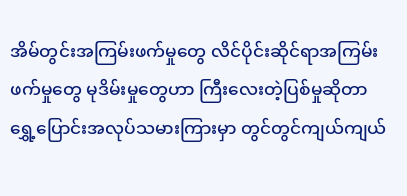အိမ်တွင်းအကြမ်းဖက်မှုတွေ လိင်ပိုင်းဆိုင်ရာအကြမ်းဖက်မှုတွေ မုဒိမ်းမှုတွေဟာ ကြီးလေးတဲ့ပြစ်မှုဆိုတာ ရွှေ့ပြောင်းအလုပ်သမားကြားမှာ တွင်တွင်ကျယ်ကျယ်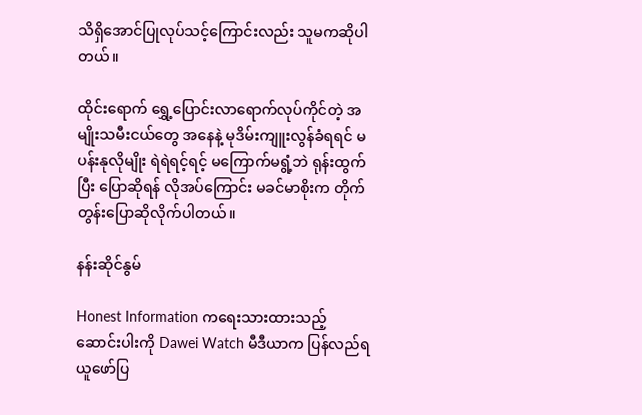သိရှိအောင်ပြုလုပ်သင့်ကြောင်းလည်း သူမကဆိုပါတယ်။

ထိုင်းရောက် ရွှေ့ပြောင်းလာရောက်လုပ်ကိုင်တဲ့ အမျိုးသမီးငယ်တွေ အနေနဲ့ မုဒိမ်းကျူးလွန်ခံရရင် မပန်းနုလိုမျိုး ရဲရဲရင့်ရင့် မကြောက်မရွံ့ဘဲ ရုန်းထွက်ပြီး ပြောဆိုရန် လိုအပ်ကြောင်း မခင်မာစိုးက တိုက်တွန်းပြောဆိုလိုက်ပါတယ်။

နန်းဆိုင်နွမ်

Honest Information ကရေးသားထားသည့် ဆောင်းပါးကို Dawei Watch မီဒီယာက ပြန်လည်ရယူဖော်ပြ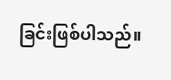ခြင်းဖြစ်ပါသည်။